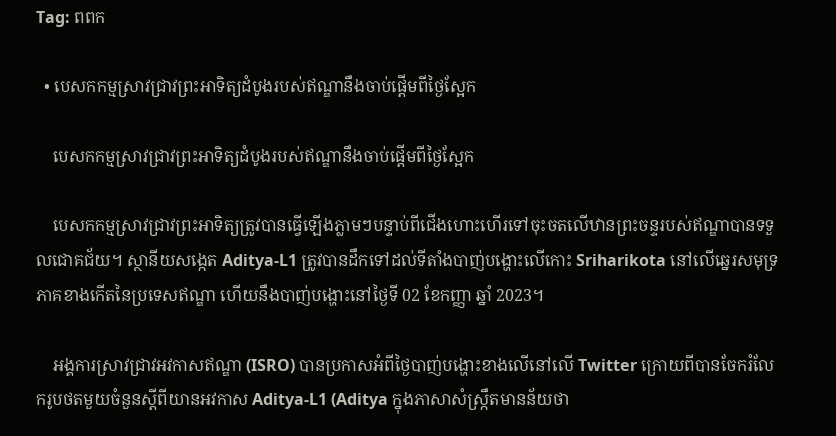Tag: ពពក

  • បេសកកម្មស្រាវជ្រាវព្រះអាទិត្យដំបូងរបស់ឥណ្ឌានឹងចាប់ផ្ដើមពីថ្ងៃស្អែក

    បេសកកម្មស្រាវជ្រាវព្រះអាទិត្យដំបូងរបស់ឥណ្ឌានឹងចាប់ផ្ដើមពីថ្ងៃស្អែក

    បេសកកម្មស្រាវជ្រាវព្រះអាទិត្យត្រូវបានធ្វើឡើងភ្លាមៗបន្ទាប់ពីជើងហោះហើរទៅចុះចតលើឋានព្រះចន្ទរបស់ឥណ្ឌាបានទទួលជោគជ័យ។ ស្ថានីយសង្កេត Aditya-L1 ត្រូវបានដឹកទៅដល់ទីតាំងបាញ់បង្ហោះលើកោះ Sriharikota នៅលើឆ្នេរសមុទ្រភាគខាងកើតនៃប្រទេសឥណ្ឌា ហើយនឹងបាញ់បង្ហោះនៅថ្ងៃទី 02 ខែកញ្ញា ឆ្នាំ 2023។

    អង្គការស្រាវជ្រាវអវកាសឥណ្ឌា (ISRO) បានប្រកាសអំពីថ្ងៃបាញ់បង្ហោះខាងលើនៅលើ Twitter ក្រោយពីបានចែករំលែករូបថតមួយចំនួនស្ដីពីយានអវកាស Aditya-L1 (Aditya ក្នុងភាសាសំស្ក្រឹតមានន័យថា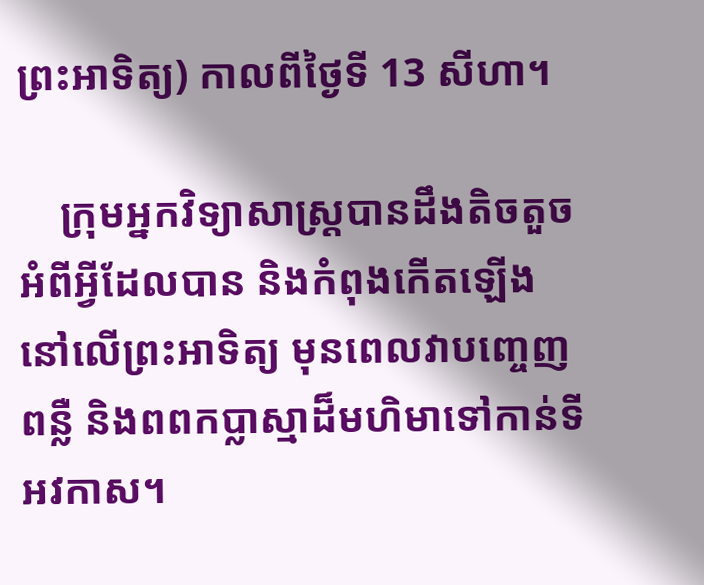ព្រះអាទិត្យ) កាលពីថ្ងៃទី 13 សីហា។

    ក្រុមអ្នកវិទ្យាសាស្ត្របានដឹងតិចតួចអំពីអ្វីដែលបាន និងកំពុងកើតឡើងនៅលើព្រះអាទិត្យ មុនពេលវាបញ្ចេញពន្លឺ និងពពកប្លាស្មាដ៏មហិមាទៅកាន់ទីអវកាស។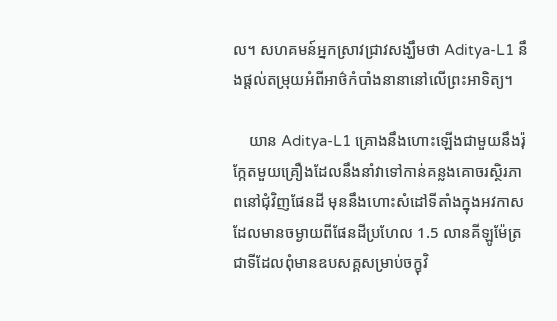ល។ សហគមន៍អ្នកស្រាវជ្រាវសង្ឃឹមថា Aditya-L1 នឹងផ្ដល់តម្រុយអំពីអាថ៌កំបាំងនានានៅលើព្រះអាទិត្យ។

    យាន Aditya-L1 គ្រោងនឹងហោះឡើងជាមួយនឹងរ៉ុក្កែតមួយគ្រឿងដែលនឹងនាំវាទៅកាន់គន្លងគោចរស្ថិរភាពនៅជុំវិញផែនដី មុននឹងហោះសំដៅទីតាំងក្នុងអវកាសដែលមានចម្ងាយពីផែនដីប្រហែល 1.5 លានគីឡូម៉ែត្រ ជាទីដែលពុំមានឧបសគ្គសម្រាប់ចក្ខុវិ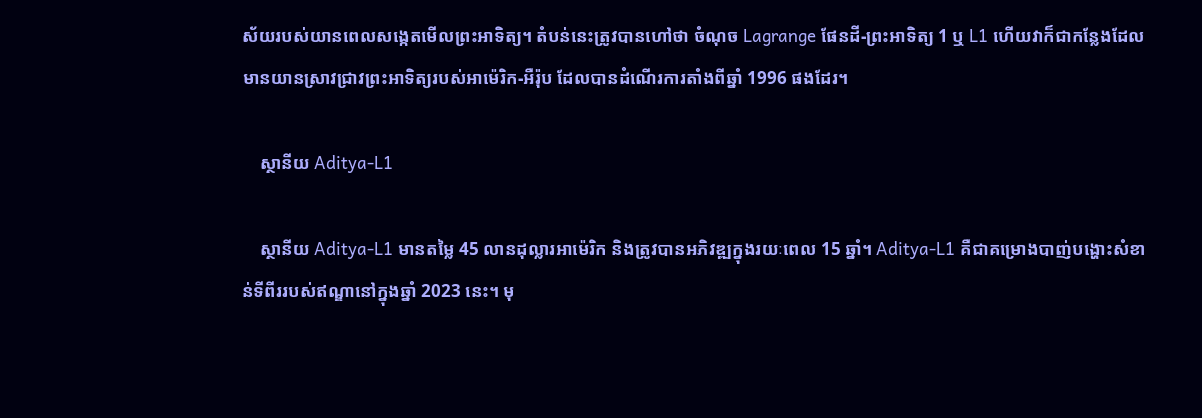ស័យរបស់យានពេលសង្កេតមើលព្រះអាទិត្យ។ តំបន់នេះត្រូវបានហៅថា ចំណុច Lagrange ផែនដី-ព្រះអាទិត្យ 1 ឬ L1 ហើយវាក៏ជាកន្លែងដែលមានយានស្រាវជ្រាវព្រះអាទិត្យរបស់អាម៉េរិក-អឺរ៉ុប ដែលបានដំណើរការតាំងពីឆ្នាំ 1996 ផងដែរ។

    ស្ថានីយ Aditya-L1

    ស្ថានីយ Aditya-L1 មានតម្លៃ 45 លានដុល្លារអាម៉េរិក និងត្រូវបានអភិវឌ្ឍក្នុងរយៈពេល 15 ឆ្នាំ។ Aditya-L1 គឺជាគម្រោងបាញ់បង្ហោះសំខាន់ទីពីររបស់ឥណ្ឌានៅក្នុងឆ្នាំ 2023 នេះ។ មុ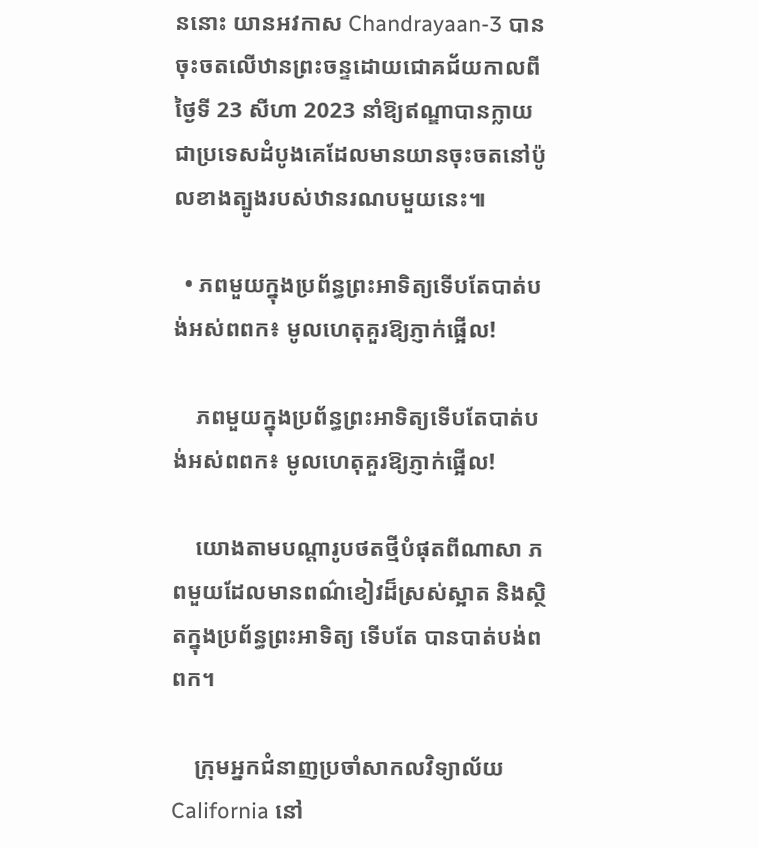ននោះ យានអវកាស Chandrayaan-3 បានចុះចតលើឋានព្រះចន្ទដោយជោគជ័យកាលពីថ្ងៃទី 23 សីហា 2023 នាំឱ្យឥណ្ឌាបានក្លាយជាប្រទេសដំបូងគេដែលមានយានចុះចតនៅប៉ូលខាងត្បូងរបស់ឋានរណបមួយនេះ៕

  • ភពមួយក្នុងប្រព័ន្ធព្រះអាទិត្យទើបតែបាត់បង់អស់ពពក៖ មូលហេតុគួរឱ្យភ្ញាក់ផ្អើល!

    ភពមួយក្នុងប្រព័ន្ធព្រះអាទិត្យទើបតែបាត់បង់អស់ពពក៖ មូលហេតុគួរឱ្យភ្ញាក់ផ្អើល!

    យោងតាមបណ្ដារូបថតថ្មីបំផុតពីណាសា ភពមួយដែលមានពណ៌ខៀវដ៏ស្រស់ស្អាត និងស្ថិតក្នុងប្រព័ន្ធព្រះអាទិត្យ ទើបតែ បានបាត់បង់ពពក។

    ក្រុមអ្នកជំនាញប្រចាំសាកលវិទ្យាល័យ California នៅ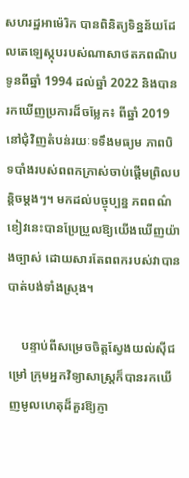សហរដ្ឋអាម៉េរិក បានពិនិត្យទិន្នន័យដែលតេឡេស្កុបរបស់ណាសាថតភពណិបទូនពីឆ្នាំ 1994 ដល់ឆ្នាំ 2022 និងបានរកឃើញប្រការដ៏ចម្លែក៖ ពីឆ្នាំ 2019 នៅជុំវិញតំបន់រយៈទទឹងមធ្យម ភាពបិទបាំងរបស់ពពកក្រាស់ចាប់ផ្ដើមព្រិលបន្តិចម្ដងៗ។ មកដល់បច្ចុប្បន្ន ភពពណ៌ខៀវនេះបានប្រែប្រួលឱ្យយើងឃើញយ៉ាងច្បាស់ ដោយសារតែពពករបស់វាបានបាត់បង់ទាំងស្រុង។

    បន្ទាប់ពីសម្រេចចិត្តស្វែងយល់ស៊ីជម្រៅ ក្រុមអ្នកវិទ្យាសាស្ត្រក៏បានរកឃើញមូលហេតុដ៏គួរឱ្យភ្ញា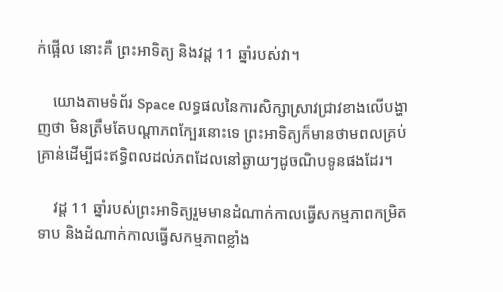ក់ផ្អើល នោះគឺ ព្រះអាទិត្យ និងវដ្ដ 11 ឆ្នាំរបស់វា។

    យោងតាមទំព័រ Space លទ្ធផលនៃការសិក្សាស្រាវជ្រាវខាងលើបង្ហាញថា មិនត្រឹមតែបណ្ដាភពក្បែរនោះទេ ព្រះអាទិត្យក៏មានថាមពលគ្រប់គ្រាន់ដើម្បីជះឥទ្ធិពលដល់ភពដែលនៅឆ្ងាយៗដូចណិបទូនផងដែរ។

    វដ្ដ 11 ឆ្នាំរបស់ព្រះអាទិត្យរួមមានដំណាក់កាលធ្វើសកម្មភាពកម្រិតទាប និងដំណាក់កាលធ្វើសកម្មភាពខ្លាំង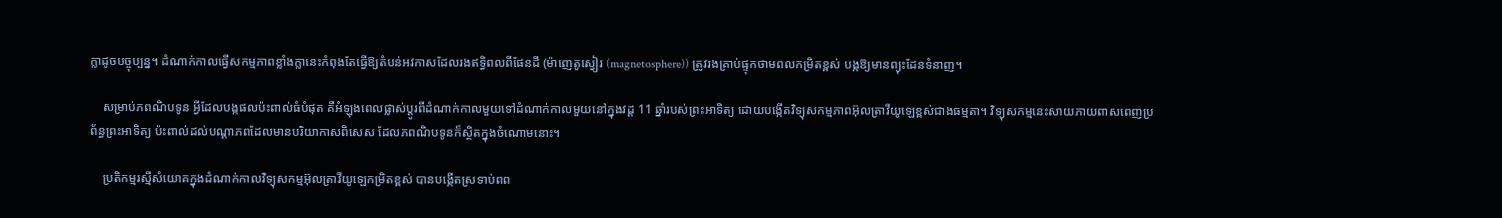ក្លាដូចបច្ចុប្បន្ន។ ដំណាក់កាលធ្វើសកម្មភាពខ្លាំងក្លានេះកំពុងតែធ្វើឱ្យតំបន់អវកាសដែលរងឥទ្ធិពលពីផែនដី (ម៉ាញេតូស្វៀរ (magnetosphere)) ត្រូវរងគ្រាប់ផ្ទុកថាមពលកម្រិតខ្ពស់ បង្កឱ្យមានព្យុះដែនទំនាញ។

    សម្រាប់ភពណិបទូន អ្វីដែលបង្កផលប៉ះពាល់ធំបំផុត គឺអំឡុងពេលផ្លាស់ប្ដូរពីដំណាក់កាលមួយទៅដំណាក់កាលមួយនៅក្នុងវដ្ដ 11 ឆ្នាំរបស់ព្រះអាទិត្យ ដោយបង្កើតវិទ្យុសកម្មភាពអ៊ុលត្រាវីយូឡេខ្ពស់ជាងធម្មតា។ វិទ្យុសកម្មនេះសាយភាយពាសពេញប្រព័ន្ធព្រះអាទិត្យ ប៉ះពាល់ដល់បណ្ដាភពដែលមានបរិយាកាសពិសេស ដែលភពណិបទូនក៏ស្ថិតក្នុងចំណោមនោះ។

    ប្រតិកម្មរស្មីសំយោគក្នុងដំណាក់កាលវិទ្យុសកម្មអ៊ុលត្រាវីយូឡេកម្រិតខ្ពស់ បានបង្កើតស្រទាប់ពព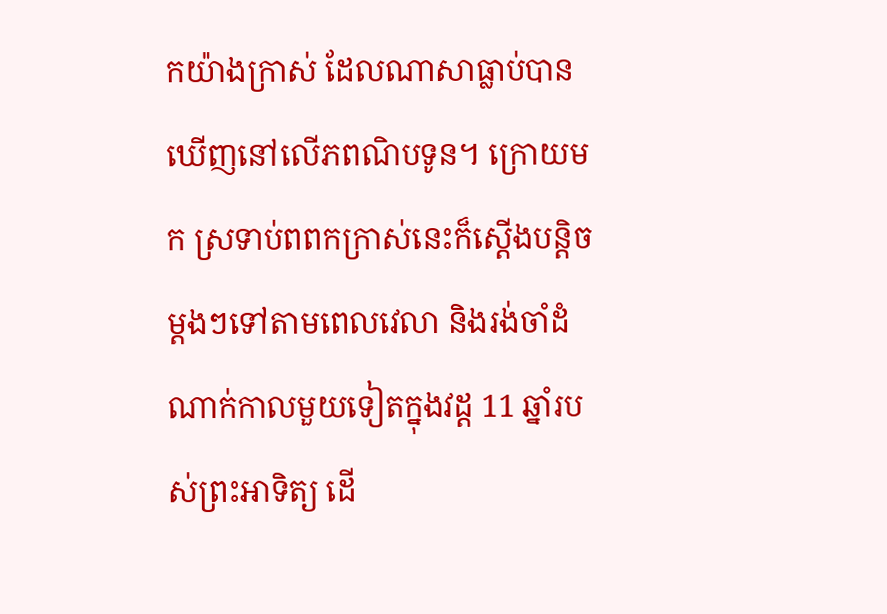កយ៉ាងក្រាស់ ដែលណាសាធ្លាប់បានឃើញនៅលើភពណិបទូន។ ក្រោយមក ស្រទាប់ពពកក្រាស់នេះក៏ស្ដើងបន្តិចម្ដងៗទៅតាមពេលវេលា និងរង់ចាំដំណាក់កាលមួយទៀតក្នុងវដ្ដ 11 ឆ្នាំរបស់ព្រះអាទិត្យ ដើ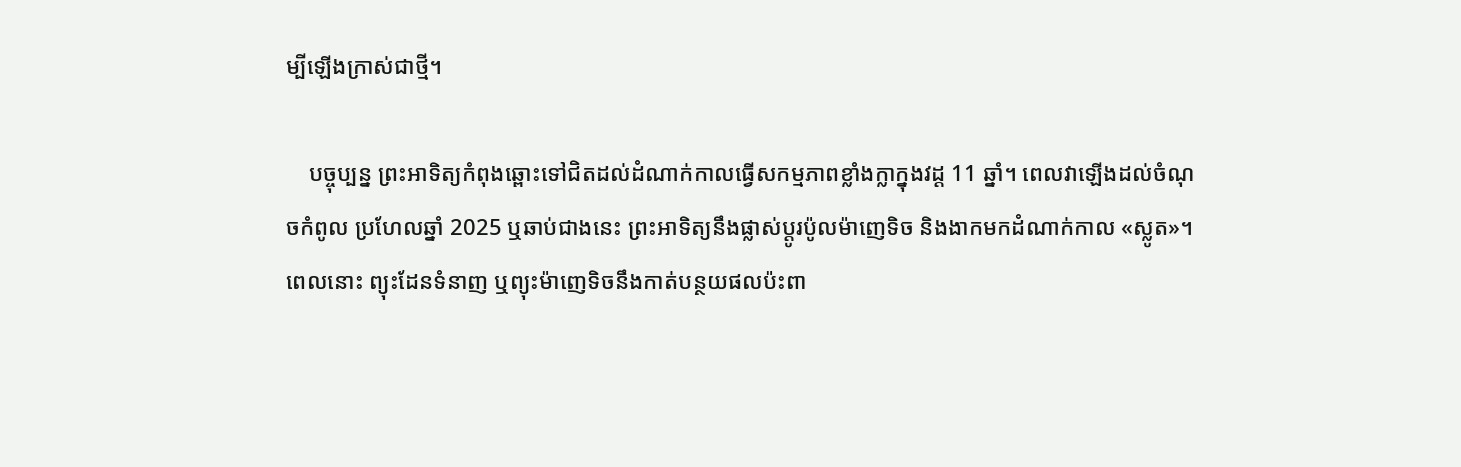ម្បីឡើងក្រាស់ជាថ្មី។

    បច្ចុប្បន្ន ព្រះអាទិត្យកំពុងឆ្ពោះទៅជិតដល់ដំណាក់កាលធ្វើសកម្មភាពខ្លាំងក្លាក្នុងវដ្ដ 11 ឆ្នាំ។ ពេលវាឡើងដល់ចំណុចកំពូល ប្រហែលឆ្នាំ 2025 ឬឆាប់ជាងនេះ ព្រះអាទិត្យនឹងផ្លាស់ប្ដូរប៉ូលម៉ាញេទិច និងងាកមកដំណាក់កាល «ស្លូត»។ ពេលនោះ ព្យុះដែនទំនាញ ឬព្យុះម៉ាញេទិចនឹងកាត់បន្ថយផលប៉ះពា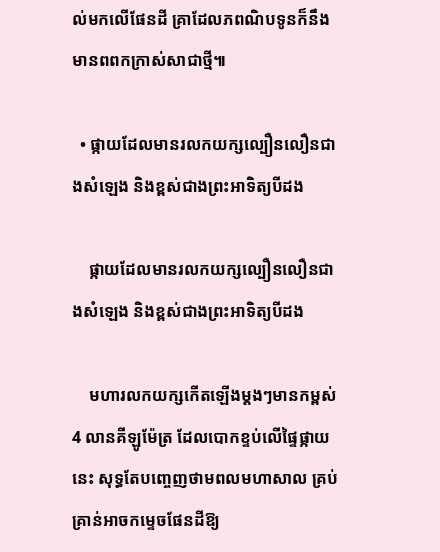ល់មកលើផែនដី គ្រាដែលភពណិបទូនក៏នឹងមានពពកក្រាស់សាជាថ្មី៕

  • ផ្កាយដែលមានរលកយក្សល្បឿនលឿនជាងសំឡេង និងខ្ពស់ជាងព្រះអាទិត្យបីដង

    ផ្កាយដែលមានរលកយក្សល្បឿនលឿនជាងសំឡេង និងខ្ពស់ជាងព្រះអាទិត្យបីដង

    មហារលកយក្សកើតឡើងម្ដងៗមានកម្ពស់ 4 លានគីឡូម៉ែត្រ ដែលបោកខ្ទប់លើផ្ទៃផ្កាយនេះ សុទ្ធតែបញ្ចេញថាមពលមហាសាល គ្រប់គ្រាន់អាចកម្ទេចផែនដីឱ្យ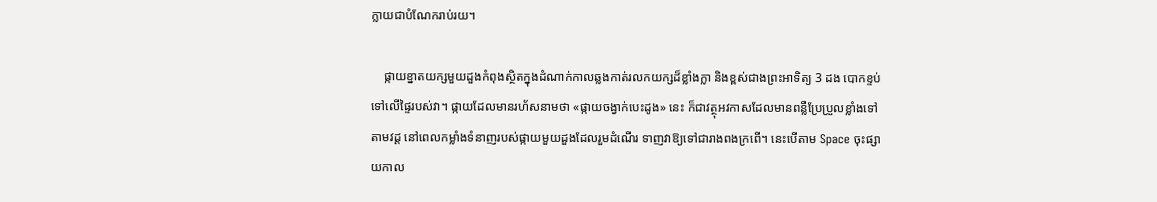ក្លាយជាបំណែករាប់រយ។

    ផ្កាយខ្នាតយក្សមួយដួងកំពុងស្ថិតក្នុងដំណាក់កាលឆ្លងកាត់រលកយក្សដ៏ខ្លាំងក្លា និងខ្ពស់ជាងព្រះអាទិត្យ 3 ដង បោកខ្ទប់ទៅលើផ្ទៃរបស់វា។ ផ្កាយដែលមានរហ័សនាមថា «ផ្កាយចង្វាក់បេះដូង» នេះ ក៏ជាវត្ថុអវកាសដែលមានពន្លឺប្រែប្រួលខ្លាំងទៅតាមវដ្ដ នៅពេលកម្លាំងទំនាញរបស់ផ្កាយមួយដួងដែលរួមដំណើរ ទាញវាឱ្យទៅជារាងពងក្រពើ។ នេះបើតាម Space ចុះផ្សាយកាល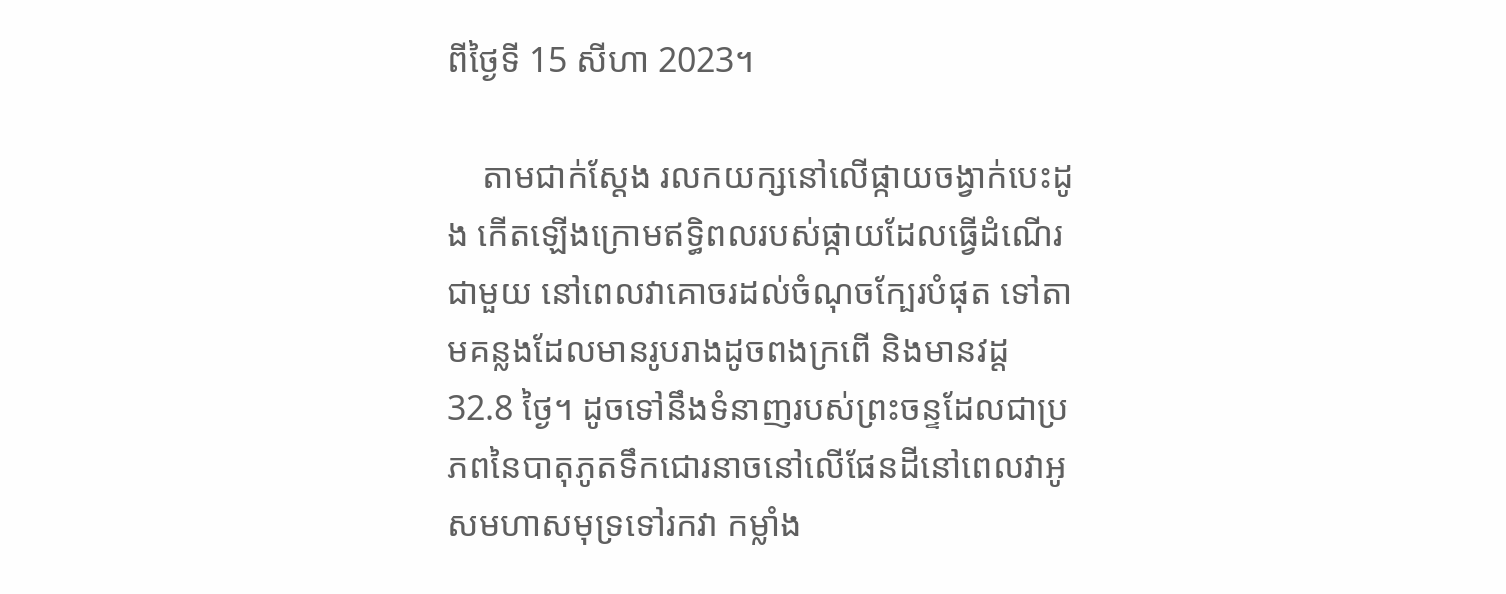ពីថ្ងៃទី 15 សីហា 2023។

    តាមជាក់ស្ដែង រលកយក្សនៅលើផ្កាយចង្វាក់បេះដូង កើតឡើងក្រោមឥទ្ធិពលរបស់ផ្កាយដែលធ្វើដំណើរជាមួយ នៅពេលវាគោចរដល់ចំណុចក្បែរបំផុត ទៅតាមគន្លងដែលមានរូបរាងដូចពងក្រពើ និងមានវដ្ដ 32.8 ថ្ងៃ។ ដូចទៅនឹងទំនាញរបស់ព្រះចន្ទដែលជាប្រភពនៃបាតុភូតទឹកជោរនាចនៅលើផែនដីនៅពេលវាអូសមហាសមុទ្រទៅរកវា កម្លាំង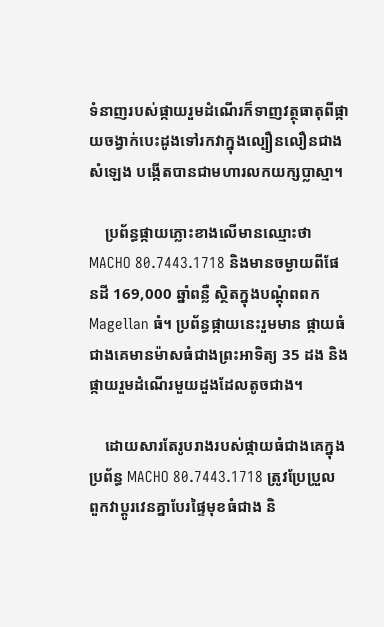ទំនាញរបស់ផ្កាយរួមដំណើរក៏ទាញវត្ថុធាតុពីផ្កាយចង្វាក់បេះដូងទៅរកវាក្នុងល្បឿនលឿនជាងសំឡេង បង្កើតបានជាមហារលកយក្សប្លាស្មា។

    ប្រព័ន្ធផ្កាយភ្លោះខាងលើមានឈ្មោះថា MACHO 80.7443.1718 និងមានចម្ងាយពីផែនដី 169,000 ឆ្នាំពន្លឺ ស្ថិតក្នុងបណ្ដុំពពក Magellan ធំ។ ប្រព័ន្ធផ្កាយនេះរួមមាន ផ្កាយធំជាងគេមានម៉ាសធំជាងព្រះអាទិត្យ 35 ដង និងផ្កាយរួមដំណើរមួយដួងដែលតូចជាង។

    ដោយសារតែរូបរាងរបស់ផ្កាយធំជាងគេក្នុងប្រព័ន្ធ MACHO 80.7443.1718 ត្រូវប្រែប្រួល ពួកវាប្ដូរវេនគ្នាបែរផ្ទៃមុខធំជាង និ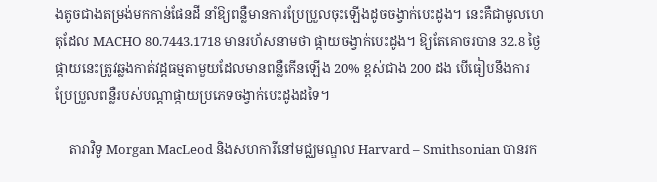ងតូចជាងតម្រង់មកកាន់ផែនដី នាំឱ្យពន្លឺមានការប្រែប្រួលចុះឡើងដូចចង្វាក់បេះដូង។ នេះគឺជាមូលហេតុដែល MACHO 80.7443.1718 មានរហ័សនាមថា ផ្កាយចង្វាក់បេះដូង។ ឱ្យតែគោចរបាន 32.8 ថ្ងៃ ផ្កាយនេះត្រូវឆ្លងកាត់វដ្ដធម្មតាមួយដែលមានពន្លឺកើនឡើង 20% ខ្ពស់ជាង 200 ដង បើធៀបនឹងការប្រែប្រួលពន្លឺរបស់បណ្ដាផ្កាយប្រភេទចង្វាក់បេះដូងដទៃ។

    តារាវិទូ Morgan MacLeod និងសហការីនៅមជ្ឈមណ្ឌល Harvard – Smithsonian បានរក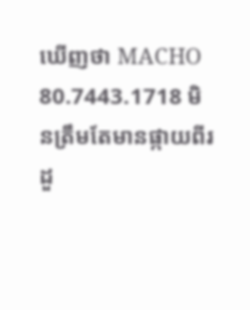ឃើញថា MACHO 80.7443.1718 មិនត្រឹមតែមានផ្កាយពីរដួ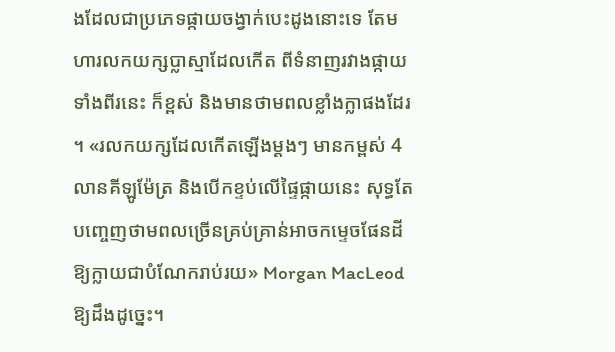ងដែលជាប្រភេទផ្កាយចង្វាក់បេះដូងនោះទេ តែមហារលកយក្សប្លាស្មាដែលកើត ពីទំនាញរវាងផ្កាយទាំងពីរនេះ ក៏ខ្ពស់ និងមានថាមពលខ្លាំងក្លាផងដែរ។ «រលកយក្សដែលកើតឡើងម្ដងៗ មានកម្ពស់ 4 លានគីឡូម៉ែត្រ និងបើកខ្ទប់លើផ្ទៃផ្កាយនេះ សុទ្ធតែបញ្ចេញថាមពលច្រើនគ្រប់គ្រាន់អាចកម្ទេចផែនដីឱ្យក្លាយជាបំណែករាប់រយ» Morgan MacLeod ឱ្យដឹងដូច្នេះ។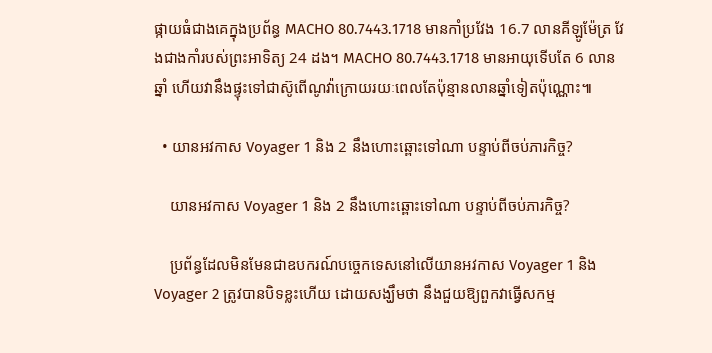ផ្កាយធំជាងគេក្នុងប្រព័ន្ធ MACHO 80.7443.1718 មានកាំប្រវែង 16.7 លានគីឡូម៉ែត្រ វែងជាងកាំរបស់ព្រះអាទិត្យ 24 ដង។ MACHO 80.7443.1718 មានអាយុទើបតែ 6 លានឆ្នាំ ហើយវានឹងផ្ទុះទៅជាស៊ូពើណូវ៉ាក្រោយរយៈពេលតែប៉ុន្មានលានឆ្នាំទៀតប៉ុណ្ណោះ៕

  • យានអវកាស Voyager 1 និង 2 នឹងហោះឆ្ពោះទៅណា បន្ទាប់ពីចប់ភារកិច្ច?

    យានអវកាស Voyager 1 និង 2 នឹងហោះឆ្ពោះទៅណា បន្ទាប់ពីចប់ភារកិច្ច?

    ប្រព័ន្ធដែលមិនមែនជាឧបករណ៍បច្ចេកទេសនៅលើយានអវកាស Voyager 1 និង Voyager 2 ត្រូវបានបិទខ្លះហើយ ដោយសង្ឃឹមថា នឹងជួយឱ្យពួកវាធ្វើសកម្ម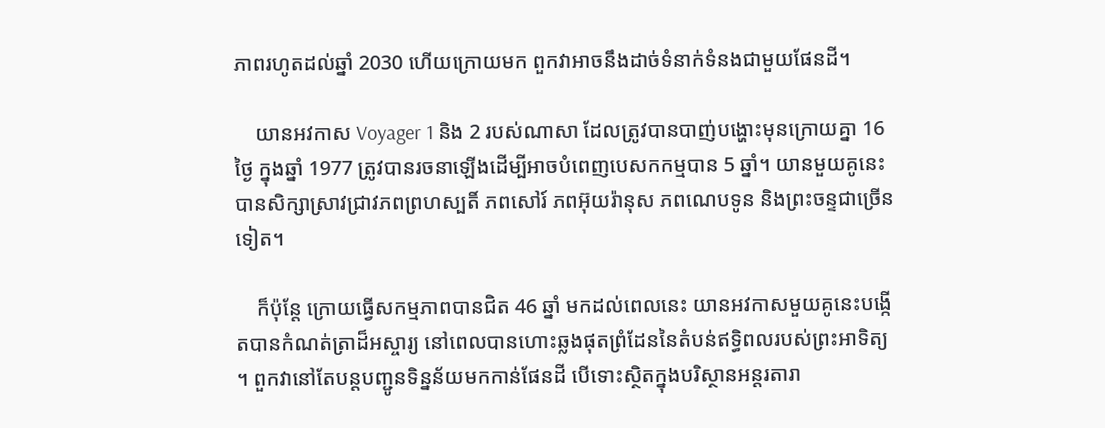ភាពរហូតដល់ឆ្នាំ 2030 ហើយក្រោយមក ពួកវាអាចនឹងដាច់ទំនាក់ទំនងជាមួយផែនដី។

    យានអវកាស Voyager 1 និង 2 របស់ណាសា ដែលត្រូវបានបាញ់បង្ហោះមុនក្រោយគ្នា 16 ថ្ងៃ ក្នុងឆ្នាំ 1977 ត្រូវបានរចនាឡើងដើម្បីអាចបំពេញបេសកកម្មបាន 5 ឆ្នាំ។ យានមួយគូនេះបានសិក្សាស្រាវជ្រាវភពព្រហស្បតិ៍ ភពសៅរ៍ ភពអ៊ុយរ៉ានុស ភពណេបទូន និងព្រះចន្ទជាច្រើនទៀត។

    ក៏ប៉ុន្តែ ក្រោយធ្វើសកម្មភាពបានជិត 46 ឆ្នាំ មកដល់ពេលនេះ យានអវកាសមួយគូនេះបង្កើតបានកំណត់ត្រាដ៏អស្ចារ្យ នៅពេលបានហោះឆ្លងផុតព្រំដែននៃតំបន់ឥទ្ធិពលរបស់ព្រះអាទិត្យ។ ពួកវានៅតែបន្តបញ្ជូនទិន្នន័យមកកាន់ផែនដី បើទោះស្ថិតក្នុងបរិស្ថានអន្តរតារា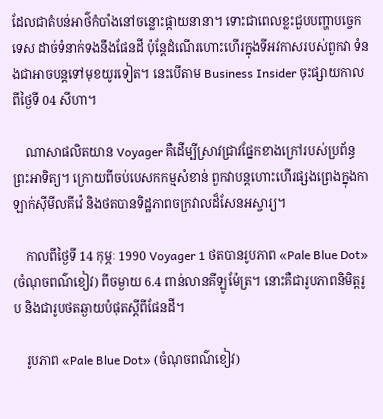ដែលជាតំបន់អាថ៌កំបាំងនៅចន្លោះផ្កាយនានា។ ទោះជាពេលខ្លះជួបបញ្ហាបច្ចេកទេស ដាច់ទំនាក់ទងនឹងផែនដី ប៉ុន្តែដំណើរហោះហើរក្នុងទីអវកាសរបស់ពួកវា ទំនងជាអាចបន្តទៅមុខយូរទៀត។ នេះបើតាម Business Insider ចុះផ្សាយកាលពីថ្ងៃទី 04 សីហា។

    ណាសាផលិតយាន Voyager គឺដើម្បីស្រាវជ្រាវផ្នែកខាងក្រៅរបស់ប្រព័ន្ធព្រះអាទិត្យ។ ក្រោយពីចប់បេសកកម្មសំខាន់ ពួកវាបន្តហោះហើរផ្សងព្រេងក្នុងកាឡាក់ស៊ីមីលគីវ៉េ និងថតបានទិដ្ឋភាពចក្រវាលដ៏សែនអស្ចារ្យ។

    កាលពីថ្ងៃទី 14 កុម្ភៈ 1990 Voyager 1 ថតបានរូបភាព «Pale Blue Dot» (ចំណុចពណ៌ខៀវ) ពីចម្ងាយ 6.4 ពាន់លានគីឡូម៉ែត្រ។ នោះគឺជារូបភាពនិមិត្តរូប និងជារូបថតឆ្ងាយបំផុតស្ដីពីផែនដី។

    រូបភាព «Pale Blue Dot» (ចំណុចពណ៌ខៀវ)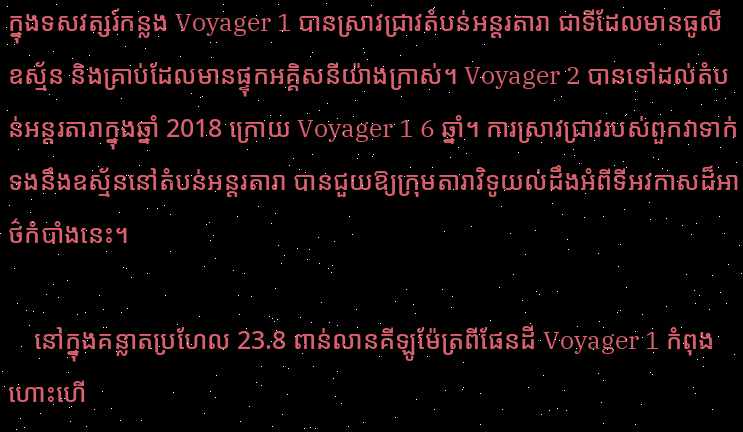ក្នុងទសវត្សរ៍កន្លង Voyager 1 បានស្រាវជ្រាវតំបន់អន្តរតារា ជាទីដែលមានធូលី ឧស្ម័ន និងគ្រាប់ដែលមានផ្ទុកអគ្គិសនីយ៉ាងក្រាស់។ Voyager 2 បានទៅដល់តំបន់អន្តរតារាក្នុងឆ្នាំ 2018 ក្រោយ Voyager 1 6 ឆ្នាំ។ ការស្រាវជ្រាវរបស់ពួកវាទាក់ទងនឹងឧស្ម័ននៅតំបន់អន្តរតារា បានជួយឱ្យក្រុមតារាវិទូយល់ដឹងអំពីទីអវកាសដ៏អាថ៌កំបាំងនេះ។

    នៅក្នុងគន្លាតប្រហែល 23.8 ពាន់លានគីឡូម៉ែត្រពីផែនដី Voyager 1 កំពុងហោះហើ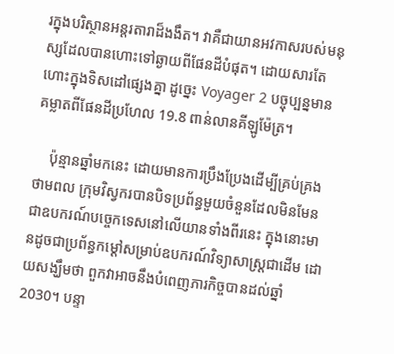រក្នុងបរិស្ថានអន្តរតារាដ៏ងងឹត។ វាគឺជាយានអវកាសរបស់មនុស្សដែលបានហោះទៅឆ្ងាយពីផែនដីបំផុត។ ដោយសារតែហោះក្នុងទិសដៅផ្សេងគ្នា ដូច្នេះ Voyager 2 បច្ចុប្បន្នមានគម្លាតពីផែនដីប្រហែល 19.8 ពាន់លានគីឡូម៉ែត្រ។

    ប៉ុន្មានឆ្នាំមកនេះ ដោយមានការប្រឹងប្រែងដើម្បីគ្រប់គ្រងថាមពល ក្រុមវិស្វករបានបិទប្រព័ន្ធមួយចំនួនដែលមិនមែនជាឧបករណ៍បច្ចេកទេសនៅលើយានទាំងពីរនេះ ក្នុងនោះមានដូចជាប្រព័ន្ធកម្ដៅសម្រាប់ឧបករណ៍វិទ្យាសាស្ត្រជាដើម ដោយសង្ឃឹមថា ពួកវាអាចនឹងបំពេញភារកិច្ចបានដល់ឆ្នាំ 2030។ បន្ទា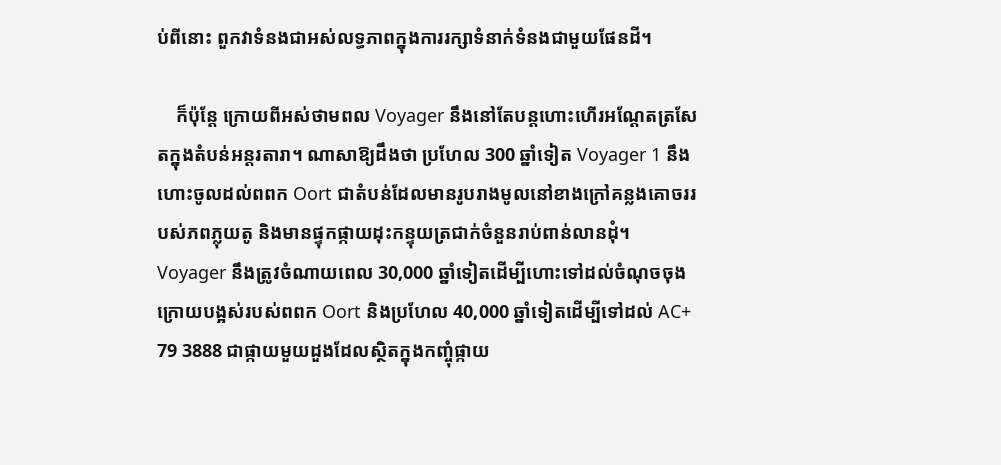ប់ពីនោះ ពួកវាទំនងជាអស់លទ្ធភាពក្នុងការរក្សាទំនាក់ទំនងជាមួយផែនដី។

    ក៏ប៉ុន្តែ ក្រោយពីអស់ថាមពល Voyager នឹងនៅតែបន្តហោះហើរអណ្ដែតត្រសែតក្នុងតំបន់អន្តរតារា។ ណាសាឱ្យដឹងថា ប្រហែល 300 ឆ្នាំទៀត Voyager 1 នឹងហោះចូលដល់ពពក Oort ជាតំបន់ដែលមានរូបរាងមូលនៅខាងក្រៅគន្លងគោចររបស់ភពភ្លុយតូ និងមានផ្ទុកផ្កាយដុះកន្ទុយត្រជាក់ចំនួនរាប់ពាន់លានដុំ។ Voyager នឹងត្រូវចំណាយពេល 30,000 ឆ្នាំទៀតដើម្បីហោះទៅដល់ចំណុចចុងក្រោយបង្អស់របស់ពពក Oort និងប្រហែល 40,000 ឆ្នាំទៀតដើម្បីទៅដល់ AC+ 79 3888 ជាផ្កាយមួយដួងដែលស្ថិតក្នុងកញ្ចុំផ្កាយ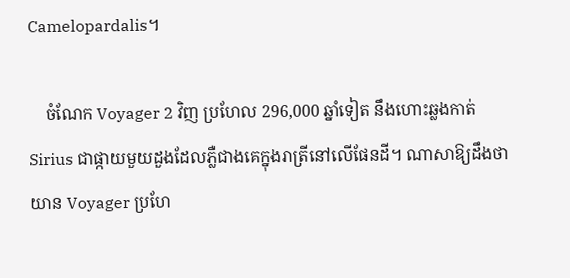Camelopardalis។

    ចំណែក Voyager 2 វិញ ប្រហែល 296,000 ឆ្នាំទៀត នឹងហោះឆ្លងកាត់ Sirius ជាផ្កាយមួយដួងដែលភ្លឺជាងគេក្នុងរាត្រីនៅលើផែនដី។ ណាសាឱ្យដឹងថា យាន Voyager ប្រហែ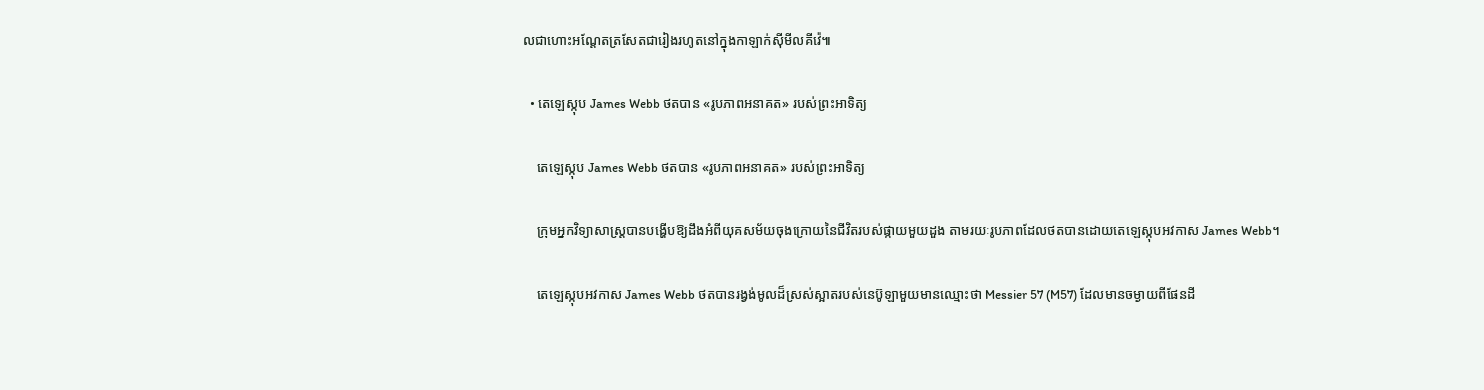លជាហោះអណ្ដែតត្រសែតជារៀងរហូតនៅក្នុងកាឡាក់ស៊ីមីលគីវ៉េ៕

  • តេឡេស្កុប James Webb ថតបាន «រូបភាពអនាគត» របស់ព្រះអាទិត្យ

    តេឡេស្កុប James Webb ថតបាន «រូបភាពអនាគត» របស់ព្រះអាទិត្យ

    ក្រុមអ្នកវិទ្យាសាស្ត្របានបង្ហើបឱ្យដឹងអំពីយុគសម័យចុងក្រោយនៃជីវិតរបស់ផ្កាយមួយដួង តាមរយៈរូបភាពដែលថតបានដោយតេឡេស្កុបអវកាស James Webb។

    តេឡេស្កុបអវកាស James Webb ថតបានរង្វង់មូលដ៏ស្រស់ស្អាតរបស់នេប៊ូឡាមួយមានឈ្មោះថា Messier 57 (M57) ដែលមានចម្ងាយពីផែនដី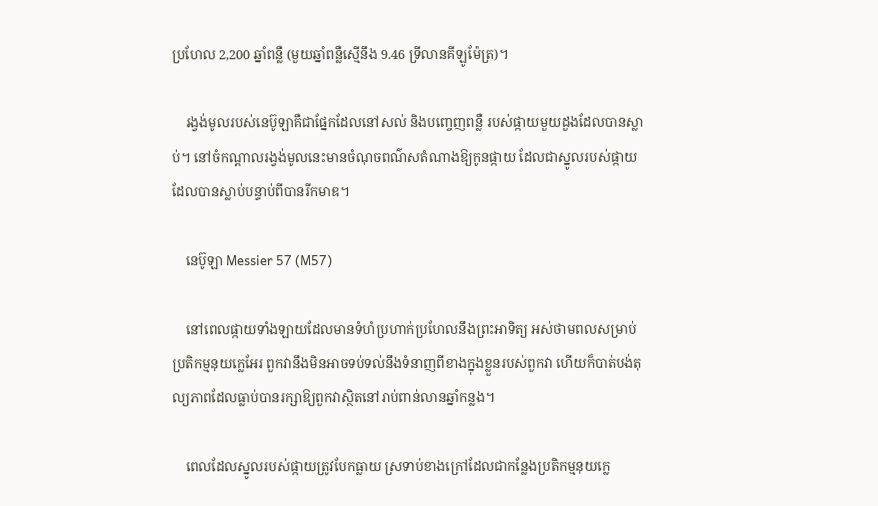ប្រហែល 2,200 ឆ្នាំពន្លឺ (មួយឆ្នាំពន្លឺស្មើនឹង 9.46 ទ្រីលានគីឡូម៉ែត្រ)។

    រង្វង់មូលរបស់នេប៊ូឡាគឺជាផ្នែកដែលនៅសល់ និងបញ្ចេញពន្លឺ របស់ផ្កាយមួយដួងដែលបានស្លាប់។ នៅចំកណ្ដាលរង្វង់មូលនេះមានចំណុចពណ៌សតំណាងឱ្យកូនផ្កាយ ដែលជាស្នូលរបស់ផ្កាយដែលបានស្លាប់បន្ទាប់ពីបានរីកមាឌ។

    នេប៊ូឡា Messier 57 (M57)

    នៅពេលផ្កាយទាំងឡាយដែលមានទំហំប្រហាក់ប្រហែលនឹងព្រះអាទិត្យ អស់ថាមពលសម្រាប់ប្រតិកម្មនុយក្លេអែរ ពួកវានឹងមិនអាចទប់ទល់នឹងទំនាញពីខាងក្នុងខ្លួនរបស់ពួកវា ហើយក៏បាត់បង់តុល្យភាពដែលធ្លាប់បានរក្សាឱ្យពួកវាស្ថិតនៅរាប់ពាន់លានឆ្នាំកន្លង។

    ពេលដែលស្នូលរបស់ផ្កាយត្រូវបែកធ្លាយ ស្រទាប់ខាងក្រៅដែលជាកន្លែងប្រតិកម្មនុយក្លេ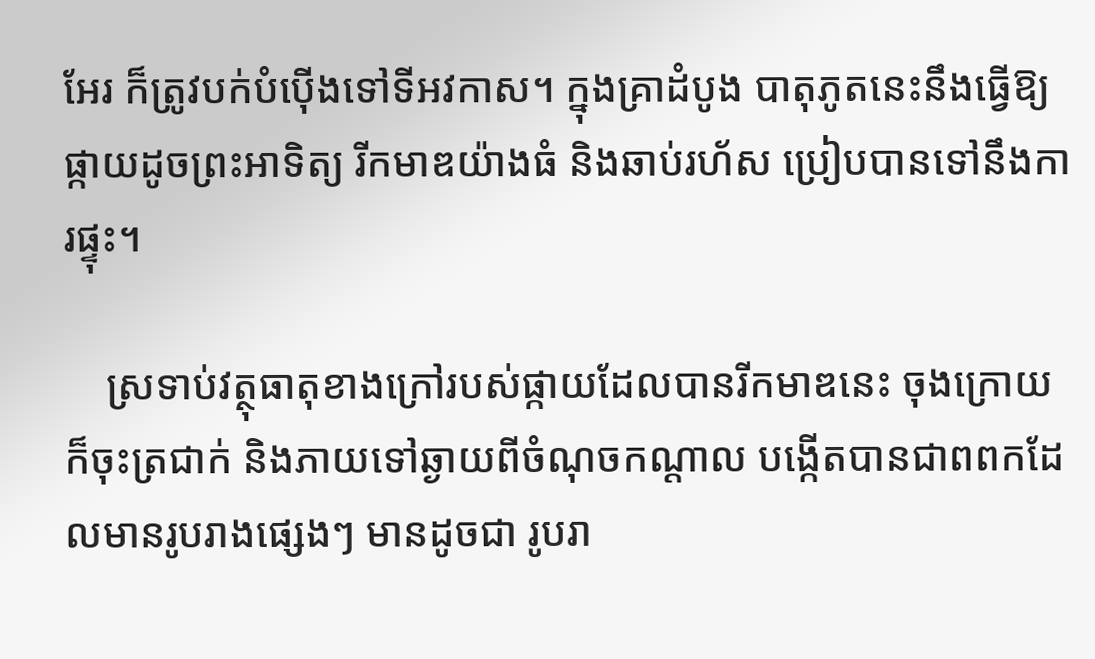អែរ ក៏ត្រូវបក់បំប៉ើងទៅទីអវកាស។ ក្នុងគ្រាដំបូង បាតុភូតនេះនឹងធ្វើឱ្យផ្កាយដូចព្រះអាទិត្យ រីកមាឌយ៉ាងធំ និងឆាប់រហ័ស ប្រៀបបានទៅនឹងការផ្ទុះ។

    ស្រទាប់វត្ថុធាតុខាងក្រៅរបស់ផ្កាយដែលបានរីកមាឌនេះ ចុងក្រោយក៏ចុះត្រជាក់ និងភាយទៅឆ្ងាយពីចំណុចកណ្ដាល បង្កើតបានជាពពកដែលមានរូបរាងផ្សេងៗ មានដូចជា រូបរា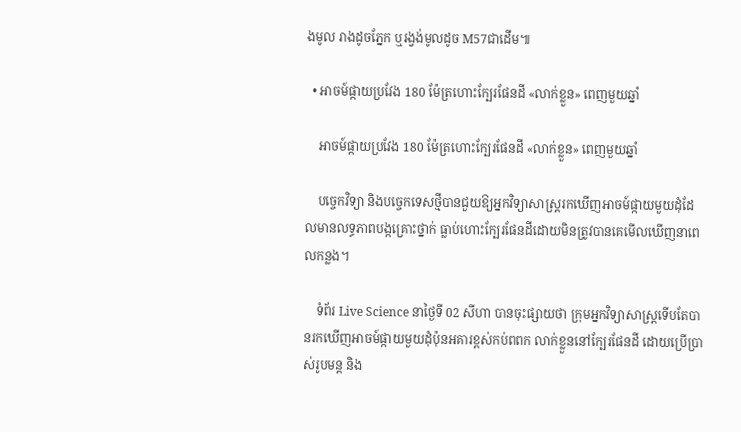ងមូល រាងដូចភ្នែក ឬរង្វង់មូលដូច M57ជាដើម៕

  • អាចម៍ផ្កាយប្រវែង 180 ម៉ែត្រហោះក្បែរផែនដី «លាក់ខ្លួន» ពេញមួយឆ្នាំ

    អាចម៍ផ្កាយប្រវែង 180 ម៉ែត្រហោះក្បែរផែនដី «លាក់ខ្លួន» ពេញមួយឆ្នាំ

    បច្ចេកវិទ្យា និងបច្ចេកទេសថ្មីបានជួយឱ្យអ្នកវិទ្យាសាស្ត្ររកឃើញអាចម៍ផ្កាយមួយដុំដែលមានលទ្ធភាពបង្កគ្រោះថ្នាក់ ធ្លាប់ហោះក្បែរផែនដីដោយមិនត្រូវបានគេមើលឃើញនាពេលកន្លង។

    ទំព័រ Live Science នាថ្ងៃទី 02 សីហា បានចុះផ្សាយថា ក្រុមអ្នកវិទ្យាសាស្ត្រទើបតែបានរកឃើញអាចម៍ផ្កាយមួយដុំប៉ុនអគារខ្ពស់កប់ពពក លាក់ខ្លួននៅក្បែរផែនដី ដោយប្រើប្រាស់រូបមន្ត និង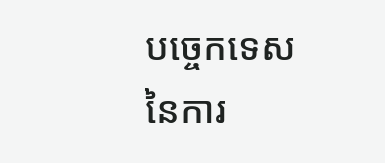បច្ចេកទេសនៃការ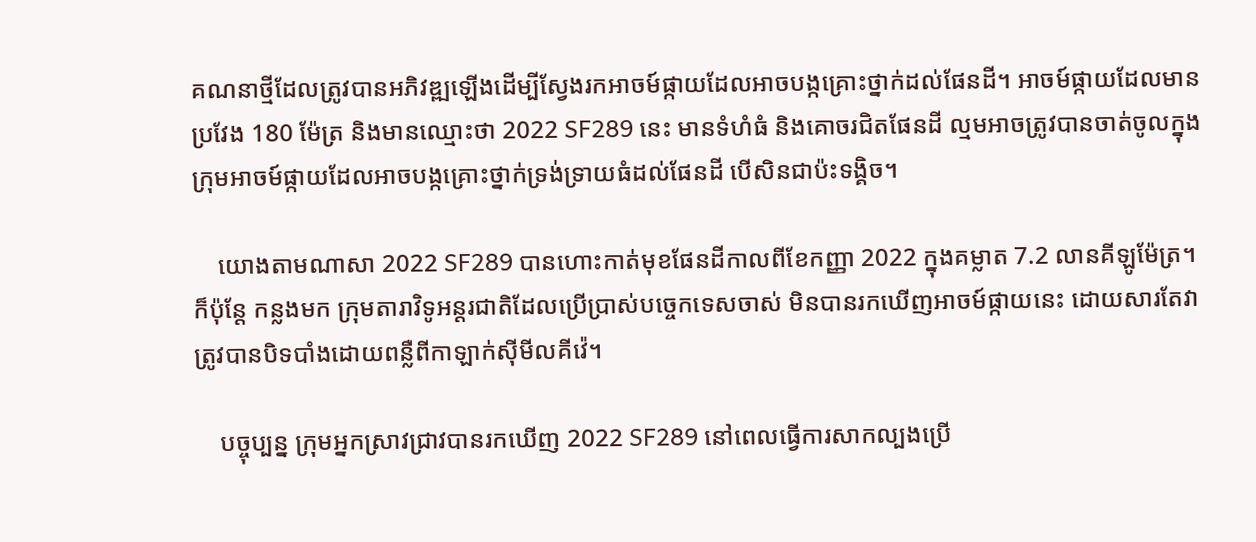គណនាថ្មីដែលត្រូវបានអភិវឌ្ឍឡើងដើម្បីស្វែងរកអាចម៍ផ្កាយដែលអាចបង្កគ្រោះថ្នាក់ដល់ផែនដី។ អាចម៍ផ្កាយដែលមានប្រវែង 180 ម៉ែត្រ និងមានឈ្មោះថា 2022 SF289 នេះ មានទំហំធំ និងគោចរជិតផែនដី ល្មមអាចត្រូវបានចាត់ចូលក្នុងក្រុមអាចម៍ផ្កាយដែលអាចបង្កគ្រោះថ្នាក់ទ្រង់ទ្រាយធំដល់ផែនដី បើសិនជាប៉ះទង្គិច។

    យោងតាមណាសា 2022 SF289 បានហោះកាត់មុខផែនដីកាលពីខែកញ្ញា 2022 ក្នុងគម្លាត 7.2 លានគីឡូម៉ែត្រ។ ក៏ប៉ុន្តែ កន្លងមក ក្រុមតារាវិទូអន្តរជាតិដែលប្រើប្រាស់បច្ចេកទេសចាស់ មិនបានរកឃើញអាចម៍ផ្កាយនេះ ដោយសារតែវាត្រូវបានបិទបាំងដោយពន្លឺពីកាឡាក់ស៊ីមីលគីវ៉េ។

    បច្ចុប្បន្ន ក្រុមអ្នកស្រាវជ្រាវបានរកឃើញ 2022 SF289 នៅពេលធ្វើការសាកល្បងប្រើ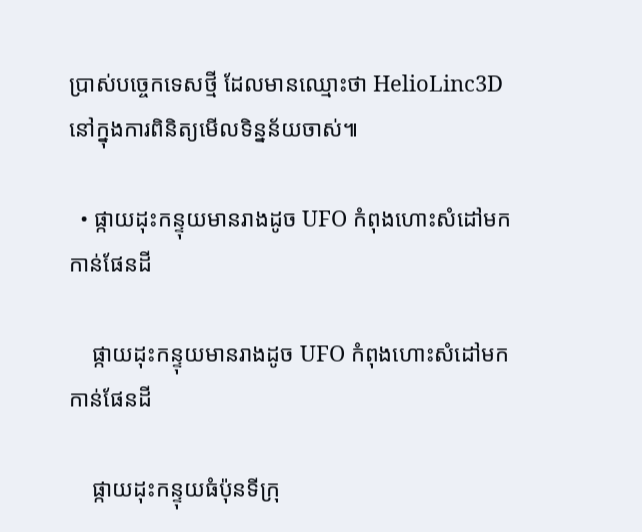ប្រាស់បច្ចេកទេសថ្មី ដែលមានឈ្មោះថា HelioLinc3D នៅក្នុងការពិនិត្យមើលទិន្នន័យចាស់៕

  • ផ្កាយដុះកន្ទុយមានរាងដូច UFO កំពុងហោះសំដៅមកកាន់ផែនដី

    ផ្កាយដុះកន្ទុយមានរាងដូច UFO កំពុងហោះសំដៅមកកាន់ផែនដី

    ផ្កាយដុះកន្ទុយធំប៉ុនទីក្រុ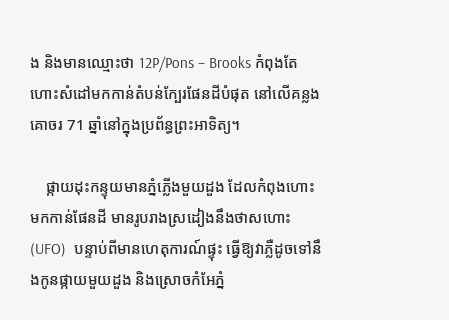ង និងមានឈ្មោះថា 12P/Pons – Brooks កំពុងតែហោះសំដៅមកកាន់តំបន់ក្បែរផែនដីបំផុត នៅលើគន្លងគោចរ 71 ឆ្នាំនៅក្នុងប្រព័ន្ធព្រះអាទិត្យ។

    ផ្កាយដុះកន្ទុយមានភ្នំភ្លើងមួយដួង ដែលកំពុងហោះមកកាន់ផែនដី មានរូបរាងស្រដៀងនឹងថាសហោះ (UFO)  បន្ទាប់ពីមានហេតុការណ៍ផ្ទុះ ធ្វើឱ្យវាភ្លឺដូចទៅនឹងកូនផ្កាយមួយដួង និងស្រោចកំអែភ្នំ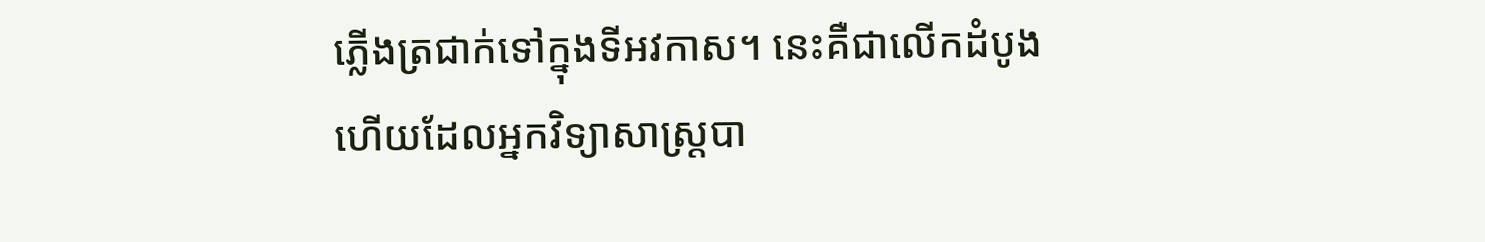ភ្លើងត្រជាក់ទៅក្នុងទីអវកាស។ នេះគឺជាលើកដំបូងហើយដែលអ្នកវិទ្យាសាស្ត្របា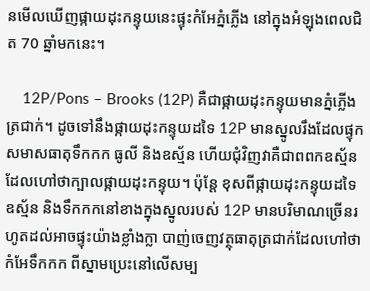នមើលឃើញផ្កាយដុះកន្ទុយនេះផ្ទុះកំអែភ្នំភ្លើង នៅក្នុងអំឡុងពេលជិត 70 ឆ្នាំមកនេះ។

    12P/Pons – Brooks (12P) គឺជាផ្កាយដុះកន្ទុយមានភ្នំភ្លើងត្រជាក់។ ដូចទៅនឹងផ្កាយដុះកន្ទុយដទៃ 12P មានស្នូលរឹងដែលផ្ទុកសមាសធាតុទឹកកក ធូលី និងឧស្ម័ន ហើយជុំវិញវាគឺជាពពកឧស្ម័នដែលហៅថាក្បាលផ្កាយដុះកន្ទុយ។ ប៉ុន្តែ ខុសពីផ្កាយដុះកន្ទុយដទៃ ឧស្ម័ន និងទឹកកកនៅខាងក្នុងស្នូលរបស់ 12P មានបរិមាណច្រើនរហូតដល់អាចផ្ទុះយ៉ាងខ្លាំងក្លា បាញ់ចេញវត្ថុធាតុត្រជាក់ដែលហៅថា កំអែទឹកកក ពីស្នាមប្រេះនៅលើសម្ប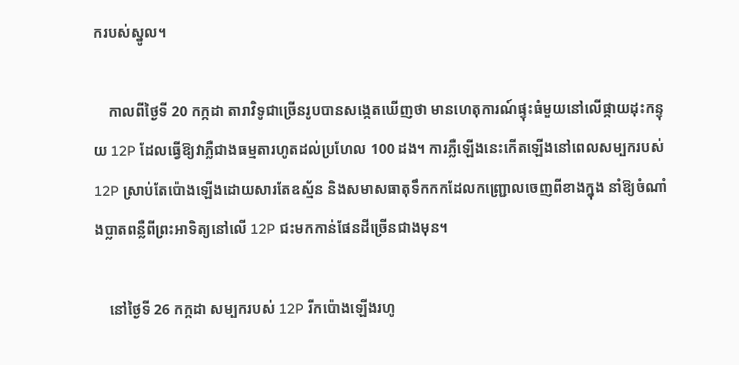ករបស់ស្នូល។

    កាលពីថ្ងៃទី 20 កក្កដា តារាវិទូជាច្រើនរូបបានសង្កេតឃើញថា មានហេតុការណ៍ផ្ទុះធំមួយនៅលើផ្កាយដុះកន្ទុយ 12P ដែលធ្វើឱ្យវាភ្លឺជាងធម្មតារហូតដល់ប្រហែល 100 ដង។ ការភ្លឺឡើងនេះកើតឡើងនៅពេលសម្បករបស់ 12P ស្រាប់តែប៉ោងឡើងដោយសារតែឧស្ម័ន និងសមាសធាតុទឹកកកដែលកញ្ជ្រោលចេញពីខាងក្នុង នាំឱ្យចំណាំងប្លាតពន្លឺពីព្រះអាទិត្យនៅលើ 12P ជះមកកាន់ផែនដីច្រើនជាងមុន។

    នៅថ្ងៃទី 26 កក្កដា សម្បករបស់ 12P រីកប៉ោងឡើងរហូ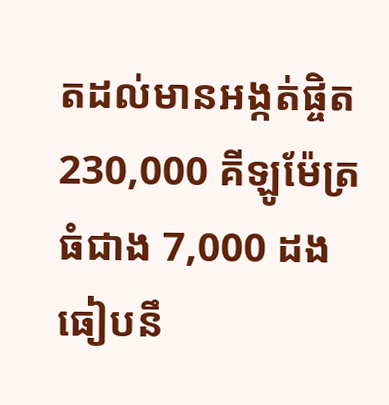តដល់មានអង្កត់ផ្ចិត 230,000 គីឡូម៉ែត្រ ធំជាង 7,000 ដង ធៀបនឹ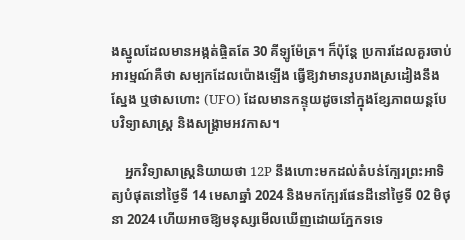ងស្នូលដែលមានអង្កត់ផ្ចិតតែ 30 គីឡូម៉ែត្រ។ ក៏ប៉ុន្តែ ប្រការដែលគួរចាប់អារម្មណ៍គឺថា សម្បកដែលប៉ោងឡើង ធ្វើឱ្យវាមានរូបរាងស្រដៀងនឹងស្នែង ឬថាសហោះ (UFO) ដែលមានកន្ទុយដូចនៅក្នុងខ្សែភាពយន្តបែបវិទ្យាសាស្ត្រ និងសង្គ្រាមអវកាស។

    អ្នកវិទ្យាសាស្ត្រនិយាយថា 12P នឹងហោះមកដល់តំបន់ក្បែរព្រះអាទិត្យបំផុតនៅថ្ងៃទី 14 មេសាឆ្នាំ 2024 និងមកក្បែរផែនដីនៅថ្ងៃទី 02 មិថុនា 2024 ហើយអាចឱ្យមនុស្សមើលឃើញដោយភ្នែកទទេ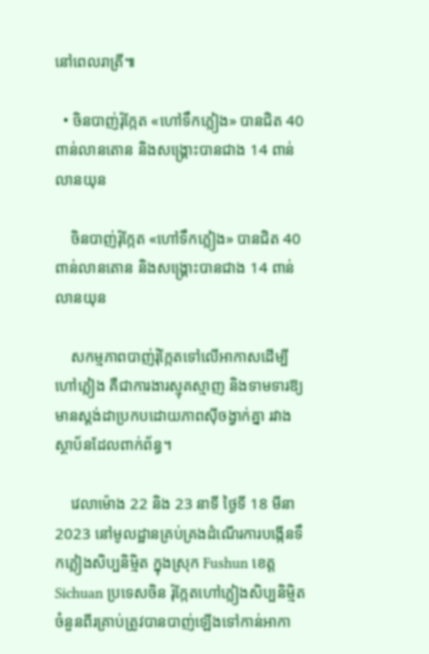នៅពេលរាត្រី៕

  • ចិនបាញ់រ៉ុក្កែត «ហៅទឹកភ្លៀង» បានជិត 40 ពាន់លានតោន និងសង្គ្រោះបានជាង 14 ពាន់លានយុន

    ចិនបាញ់រ៉ុក្កែត «ហៅទឹកភ្លៀង» បានជិត 40 ពាន់លានតោន និងសង្គ្រោះបានជាង 14 ពាន់លានយុន

    សកម្មភាពបាញ់រ៉ុក្កែតទៅលើអាកាសដើម្បីហៅភ្លៀង គឺជាការងារស្មុគស្មាញ និងទាមទារឱ្យមានស្ដង់ដាប្រកបដោយភាពស៊ីចង្វាក់គ្នា រវាងស្ថាប័នដែលពាក់ព័ន្ធ។

    វេលាម៉ោង 22 និង 23 នាទី ថ្ងៃទី 18 មីនា 2023 នៅមូលដ្ឋានគ្រប់គ្រងដំណើរការបង្កើនទឹកភ្លៀងសិប្បនិម្មិត ក្នុងស្រុក Fushun ខេត្ត Sichuan ប្រទេសចិន រ៉ុក្កែតហៅភ្លៀងសិប្បនិម្មិតចំនួនពីរគ្រាប់ត្រូវបានបាញ់ឡើងទៅកាន់អាកា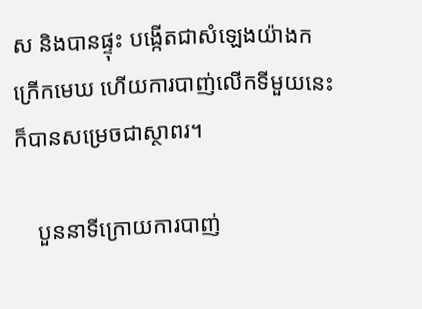ស និងបានផ្ទុះ បង្កើតជាសំឡេងយ៉ាងកក្រើកមេឃ ហើយការបាញ់លើកទីមួយនេះក៏បានសម្រេចជាស្ថាពរ។

    បួននាទីក្រោយការបាញ់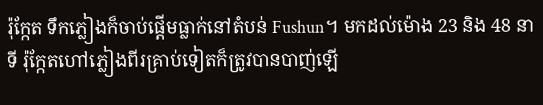រ៉ុក្កែត ទឹកភ្លៀងក៏ចាប់ផ្ដើមធ្លាក់នៅតំបន់ Fushun។ មកដល់ម៉ោង 23 និង 48 នាទី រ៉ុក្កែតហៅភ្លៀងពីរគ្រាប់ទៀតក៏ត្រូវបានបាញ់ឡើ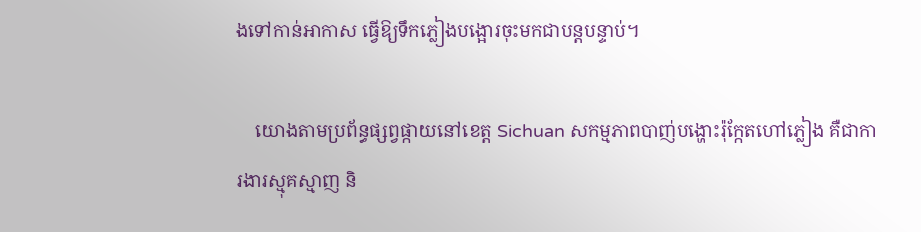ងទៅកាន់អាកាស ធ្វើឱ្យទឹកភ្លៀងបង្អោរចុះមកជាបន្តបន្ទាប់។

    យោងតាមប្រព័ន្ធផ្សព្វផ្កាយនៅខេត្ត Sichuan សកម្មភាពបាញ់បង្ហោះរ៉ុក្កែតហៅភ្លៀង គឺជាការងារស្មុគស្មាញ និ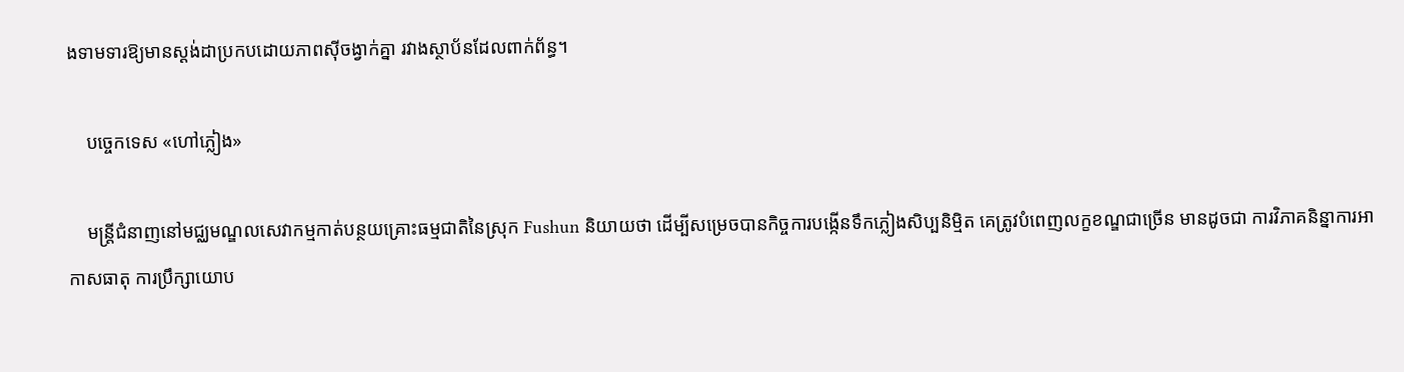ងទាមទារឱ្យមានស្ដង់ដាប្រកបដោយភាពស៊ីចង្វាក់គ្នា រវាងស្ថាប័នដែលពាក់ព័ន្ធ។

    បច្ចេកទេស «ហៅភ្លៀង»

    មន្ត្រីជំនាញនៅមជ្ឈមណ្ឌលសេវាកម្មកាត់បន្ថយគ្រោះធម្មជាតិនៃស្រុក Fushun និយាយថា ដើម្បីសម្រេចបានកិច្ចការបង្កើនទឹកភ្លៀងសិប្បនិម្មិត គេត្រូវបំពេញលក្ខខណ្ឌជាច្រើន មានដូចជា ការវិភាគនិន្នាការអាកាសធាតុ ការប្រឹក្សាយោប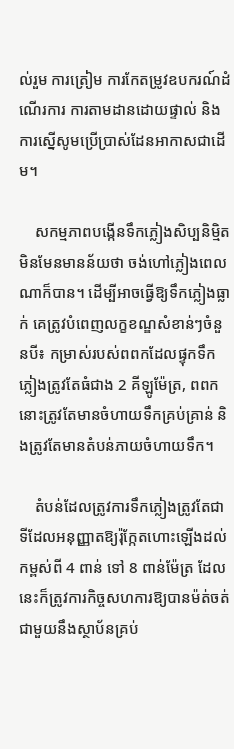ល់រួម ការត្រៀម ការកែតម្រូវឧបករណ៍ដំណើរការ ការតាមដានដោយផ្ទាល់ និងការស្នើសូមប្រើប្រាស់ដែនអាកាសជាដើម។

    សកម្មភាពបង្កើនទឹកភ្លៀងសិប្បនិម្មិតមិនមែនមានន័យថា ចង់ហៅភ្លៀងពេលណាក៏បាន។ ដើម្បីអាចធ្វើឱ្យទឹកភ្លៀងធ្លាក់ គេត្រូវបំពេញលក្ខខណ្ឌសំខាន់ៗចំនួនបី៖ កម្រាស់របស់ពពកដែលផ្ទុកទឹកភ្លៀងត្រូវតែធំជាង 2 គីឡូម៉ែត្រ, ពពកនោះត្រូវតែមានចំហាយទឹកគ្រប់គ្រាន់ និងត្រូវតែមានតំបន់ភាយចំហាយទឹក។

    តំបន់ដែលត្រូវការទឹកភ្លៀងត្រូវតែជាទីដែលអនុញ្ញាតឱ្យរ៉ុក្កែតហោះឡើងដល់កម្ពស់ពី 4 ពាន់ ទៅ 8 ពាន់ម៉ែត្រ ដែលនេះក៏ត្រូវការកិច្ចសហការឱ្យបានម៉ត់ចត់ជាមួយនឹងស្ថាប័នគ្រប់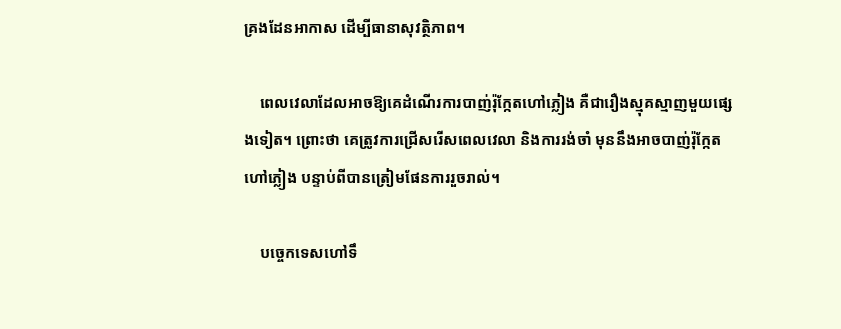គ្រងដែនអាកាស ដើម្បីធានាសុវត្ថិភាព។

    ពេលវេលាដែលអាចឱ្យគេដំណើរការបាញ់រ៉ុក្កែតហៅភ្លៀង គឺជារឿងស្មុគស្មាញមួយផ្សេងទៀត។ ព្រោះថា គេត្រូវការជ្រើសរើសពេលវេលា និងការរង់ចាំ មុននឹងអាចបាញ់រ៉ុក្កែតហៅភ្លៀង បន្ទាប់ពីបានត្រៀមផែនការរួចរាល់។

    បច្ចេកទេសហៅទឹ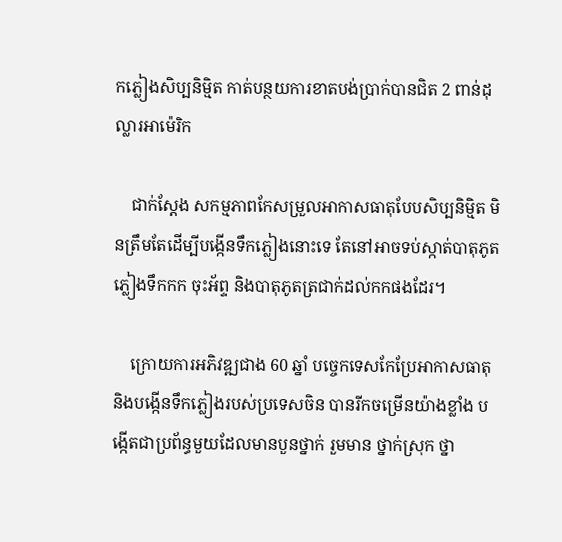កភ្លៀងសិប្បនិម្មិត កាត់បន្ថយការខាតបង់ប្រាក់បានជិត 2 ពាន់ដុល្លារអាម៉េរិក

    ជាក់ស្ដែង សកម្មភាពកែសម្រួលអាកាសធាតុបែបសិប្បនិម្មិត មិនត្រឹមតែដើម្បីបង្កើនទឹកភ្លៀងនោះទេ តែនៅអាចទប់ស្កាត់បាតុភូតភ្លៀងទឹកកក ចុះអ័ព្ទ និងបាតុភូតត្រជាក់ដល់កកផងដែរ។

    ក្រោយការអភិវឌ្ឍជាង 60 ឆ្នាំ បច្ចេកទេសកែប្រែអាកាសធាតុ និងបង្កើនទឹកភ្លៀងរបស់ប្រទេសចិន បានរីកចម្រើនយ៉ាងខ្លាំង បង្កើតជាប្រព័ន្ធមួយដែលមានបួនថ្នាក់ រួមមាន ថ្នាក់ស្រុក ថ្នា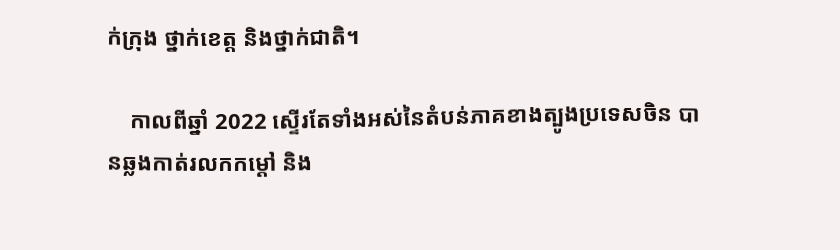ក់ក្រុង ថ្នាក់ខេត្ត និងថ្នាក់ជាតិ។

    កាលពីឆ្នាំ 2022 ស្ទើរតែទាំងអស់នៃតំបន់ភាគខាងត្បូងប្រទេសចិន បានឆ្លងកាត់រលកកម្ដៅ និង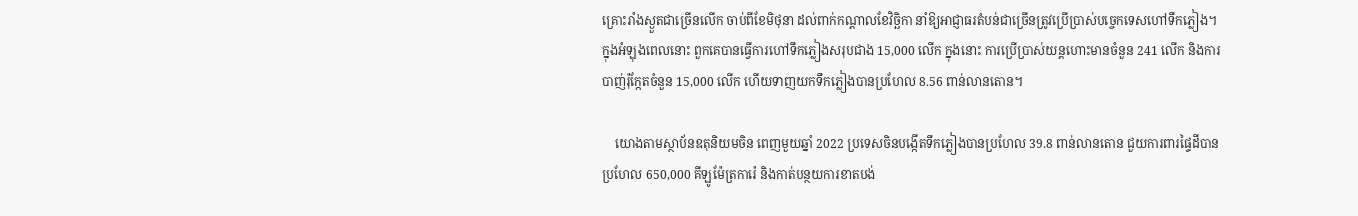គ្រោះរាំងស្ងួតជាច្រើនលើក ចាប់ពីខែមិថុនា ដល់ពាក់កណ្ដាលខែវិច្ឆិកា នាំឱ្យអាជ្ញាធរតំបន់ជាច្រើនត្រូវប្រើប្រាស់បច្ចេកទេសហៅទឹកភ្លៀង។ ក្នុងអំឡុងពេលនោះ ពួកគេបានធ្វើការហៅទឹកភ្លៀងសរុបជាង 15,000 លើក ក្នុងនោះ ការប្រើប្រាស់យន្តហោះមានចំនួន 241 លើក និងការបាញ់រ៉ុក្កែតចំនួន 15,000 លើក ហើយទាញយកទឹកភ្លៀងបានប្រហែល 8.56 ពាន់លានតោន។

    យោងតាមស្ថាប័នឧតុនិយមចិន ពេញមួយឆ្នាំ 2022 ប្រទេសចិនបង្កើតទឹកភ្លៀងបានប្រហែល 39.8 ពាន់លានតោន ជួយការពារផ្ទៃដីបានប្រហែល 650,000 គីឡូម៉ែត្រការ៉េ និងកាត់បន្ថយការខាតបង់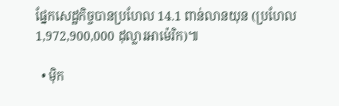ផ្នែកសេដ្ឋកិច្ចបានប្រហែល 14.1 ពាន់លានយុន (ប្រហែល 1,972,900,000 ដុល្លារអាម៉េរិក)៕

  • ម៉ិក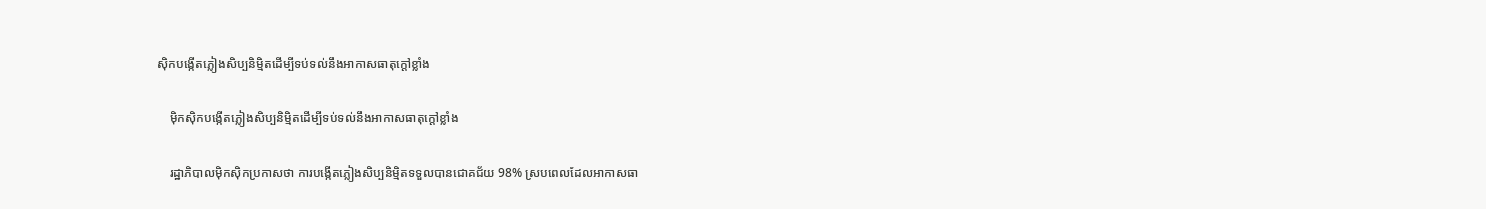ស៊ិកបង្កើតភ្លៀងសិប្បនិម្មិតដើម្បីទប់ទល់នឹងអាកាសធាតុក្ដៅខ្លាំង

    ម៉ិកស៊ិកបង្កើតភ្លៀងសិប្បនិម្មិតដើម្បីទប់ទល់នឹងអាកាសធាតុក្ដៅខ្លាំង

    រដ្ឋាភិបាលម៉ិកស៊ិកប្រកាសថា ការបង្កើតភ្លៀងសិប្បនិម្មិតទទួលបានជោគជ័យ 98% ស្របពេលដែលអាកាសធា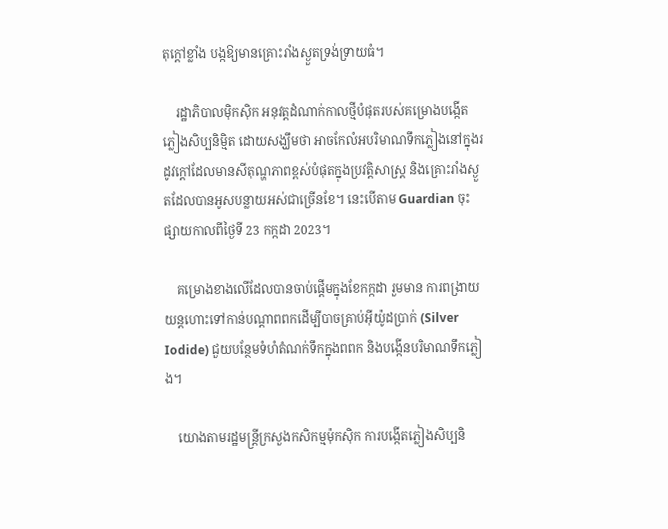តុក្ដៅខ្លាំង បង្កឱ្យមានគ្រោះរាំងស្ងួតទ្រង់ទ្រាយធំ។

    រដ្ឋាភិបាលម៉ិកស៊ិក អនុវត្តដំណាក់កាលថ្មីបំផុតរបស់គម្រោងបង្កើតភ្លៀងសិប្បនិម្មិត ដោយសង្ឃឹមថា អាចកែលំអបរិមាណទឹកភ្លៀងនៅក្នុងរដូវក្ដៅដែលមានសីតុណ្ហភាពខ្ពស់បំផុតក្នុងប្រវត្តិសាស្ត្រ និងគ្រោះរាំងស្ងួតដែលបានអូសបន្លាយអស់ជាច្រើនខែ។ នេះបើតាម Guardian ចុះផ្សាយកាលពីថ្ងៃទី 23 កក្កដា 2023។

    គម្រោងខាងលើដែលបានចាប់ផ្ដើមក្នុងខែកក្កដា រួមមាន ការពង្រាយយន្តហោះទៅកាន់បណ្ដាពពកដើម្បីបាចគ្រាប់អ៊ីយ៉ូដប្រាក់ (Silver Iodide) ជួយបន្ថែមទំហំតំណក់ទឹកក្នុងពពក និងបង្កើនបរិមាណទឹកភ្លៀង។

    យោងតាមរដ្ឋមន្ត្រីក្រសួងកសិកម្មម៉ុកស៊ិក ការបង្កើតភ្លៀងសិប្បនិ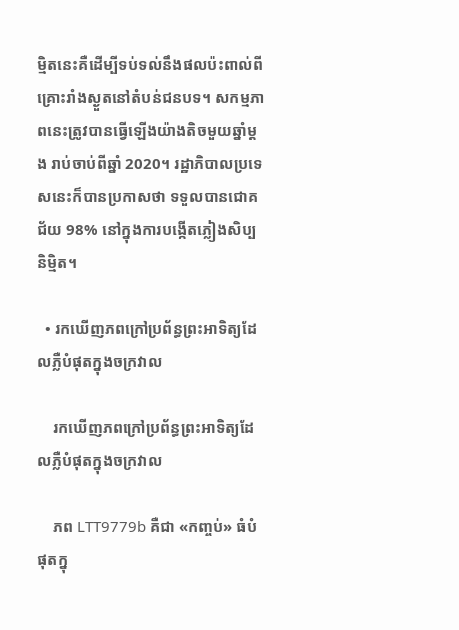ម្មិតនេះគឺដើម្បីទប់ទល់នឹងផលប៉ះពាល់ពីគ្រោះរាំងស្ងួតនៅតំបន់ជនបទ។ សកម្មភាពនេះត្រូវបានធ្វើឡើងយ៉ាងតិចមួយឆ្នាំម្ដង រាប់ចាប់ពីឆ្នាំ 2020។ រដ្ឋាភិបាលប្រទេសនេះក៏បានប្រកាសថា ទទួលបានជោគជ័យ 98% នៅក្នុងការបង្កើតភ្លៀងសិប្បនិម្មិត។

  • រកឃើញភពក្រៅប្រព័ន្ធព្រះអាទិត្យដែលភ្លឺបំផុតក្នុងចក្រវាល

    រកឃើញភពក្រៅប្រព័ន្ធព្រះអាទិត្យដែលភ្លឺបំផុតក្នុងចក្រវាល

    ភព LTT9779b គឺជា «កញ្ចប់» ធំបំផុតក្នុ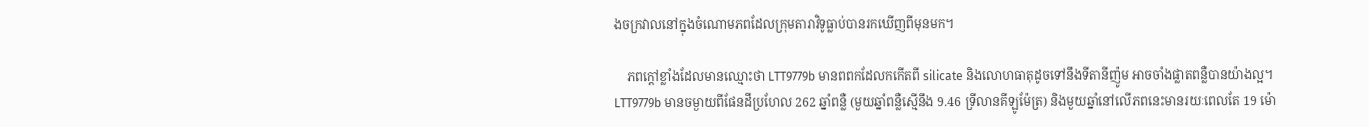ងចក្រវាលនៅក្នុងចំណោមភពដែលក្រុមតារាវិទូធ្លាប់បានរកឃើញពីមុនមក។

    ភពក្ដៅខ្លាំងដែលមានឈ្មោះថា LTT9779b មានពពកដែលកកើតពី silicate និងលោហធាតុដូចទៅនឹងទីតានីញ៉ូម អាចចាំងផ្លាតពន្លឺបានយ៉ាងល្អ។ LTT9779b មានចម្ងាយពីផែនដីប្រហែល 262 ឆ្នាំពន្លឺ (មួយឆ្នាំពន្លឺស្មើនឹង 9.46 ទ្រីលានគីឡូម៉ែត្រ) និងមួយឆ្នាំនៅលើភពនេះមានរយៈពេលតែ 19 ម៉ោ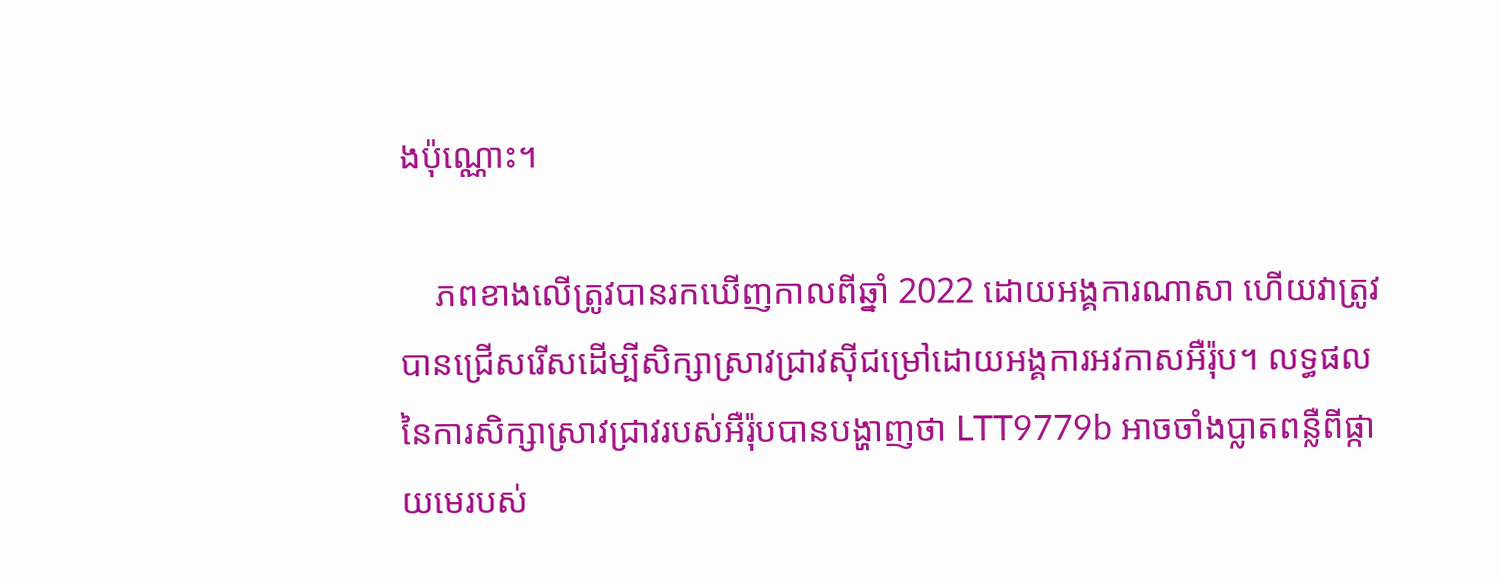ងប៉ុណ្ណោះ។

    ភពខាងលើត្រូវបានរកឃើញកាលពីឆ្នាំ 2022 ដោយអង្គការណាសា ហើយវាត្រូវបានជ្រើសរើសដើម្បីសិក្សាស្រាវជ្រាវស៊ីជម្រៅដោយអង្គការអវកាសអឺរ៉ុប។ លទ្ធផលនៃការសិក្សាស្រាវជ្រាវរបស់អឺរ៉ុបបានបង្ហាញថា LTT9779b អាចចាំងប្លាតពន្លឺពីផ្កាយមេរបស់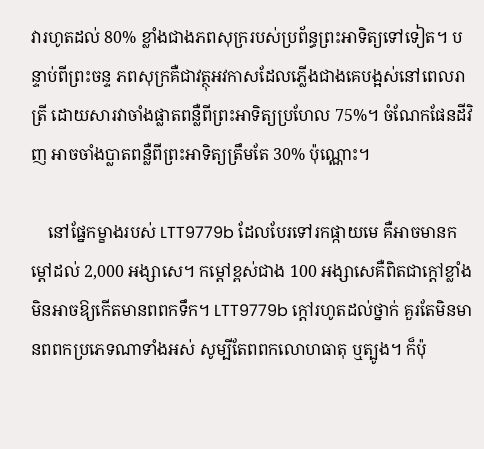វារហូតដល់ 80% ខ្លាំងជាងភពសុក្ររបស់ប្រព័ន្ធព្រះអាទិត្យទៅទៀត។ បន្ទាប់ពីព្រះចន្ទ ភពសុក្រគឺជាវត្ថុអវកាសដែលភ្លើងជាងគេបង្អស់នៅពេលរាត្រី ដោយសារវាចាំងផ្លាតពន្លឺពីព្រះអាទិត្យប្រហែល 75%។ ចំណែកផែនដីវិញ អាចចាំងប្លាតពន្លឺពីព្រះអាទិត្យត្រឹមតែ 30% ប៉ុណ្ណោះ។

    នៅផ្នែកម្ខាងរបស់ LTT9779b ដែលបែរទៅរកផ្កាយមេ គឺអាចមានកម្ដៅដល់ 2,000 អង្សាសេ។ កម្ដៅខ្ពស់ជាង 100 អង្សាសេគឺពិតជាក្ដៅខ្លាំង មិនអាចឱ្យកើតមានពពកទឹក។ LTT9779b ក្ដៅរហូតដល់ថ្នាក់ គួរតែមិនមានពពកប្រភេទណាទាំងអស់ សូម្បីតែពពកលោហធាតុ ឬត្បូង។ ក៏ប៉ុ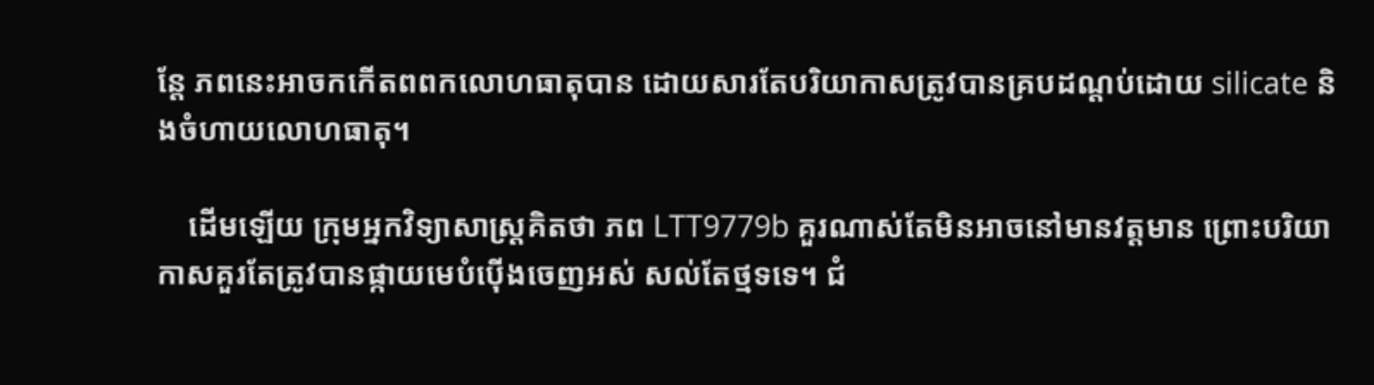ន្តែ ភពនេះអាចកកើតពពកលោហធាតុបាន ដោយសារតែបរិយាកាសត្រូវបានគ្របដណ្ដប់ដោយ silicate និងចំហាយលោហធាតុ។

    ដើមឡើយ ក្រុមអ្នកវិទ្យាសាស្ត្រគិតថា ភព LTT9779b គួរណាស់តែមិនអាចនៅមានវត្តមាន ព្រោះបរិយាកាសគួរតែត្រូវបានផ្កាយមេបំប៉ើងចេញអស់ សល់តែថ្មទទេ។ ជំ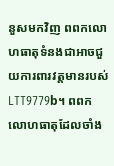នួសមកវិញ ពពកលោហធាតុទំនងជាអាចជួយការពារវត្តមានរបស់ LTT9779b។ ពពកលោហធាតុដែលចាំង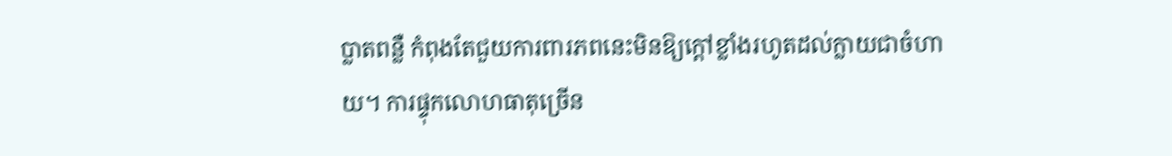ប្លាតពន្លឺ កំពុងតែជួយការពារភពនេះមិនឱ្យក្ដៅខ្លាំងរហូតដល់ក្លាយជាចំហាយ។ ការផ្ទុកលោហធាតុច្រើន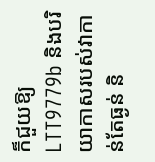ក៏ជួយឱ្យ LTT9779b និងបរិយាកាសរបស់វាកាន់តែធ្ងន់ និ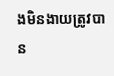ងមិនងាយត្រូវបាន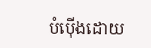បំប៉ើងដោយ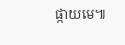ផ្កាយមេ៕